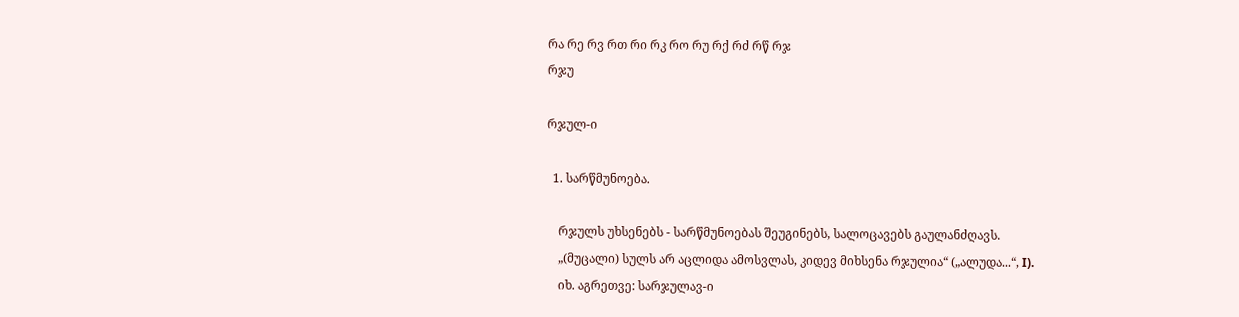რა რე რვ რთ რი რკ რო რუ რქ რძ რწ რჯ
რჯუ

რჯულ-ი

  1. სარწმუნოება.

    რჯულს უხსენებს - სარწმუნოებას შეუგინებს, სალოცავებს გაულანძღავს.
    „(მუცალი) სულს არ აცლიდა ამოსვლას, კიდევ მიხსენა რჯულია“ („ალუდა...“, I).
    იხ. აგრეთვე: სარჯულავ-ი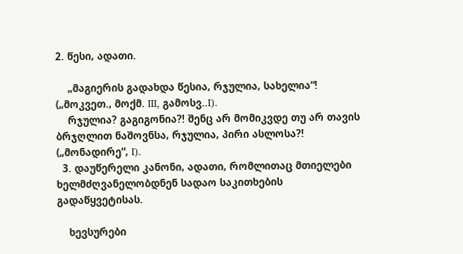2. წესი, ადათი.

    „მაგიერის გადახდა წესია, რჯულია, სახელია“! („მოკვეთ., მოქმ. III, გამოსვ..I).
    რჯულია? გაგიგონია?! შენც არ მომიკვდე თუ არ თავის ბრჯღლით ნაშოვნსა, რჯულია, პირი ასლოსა?! („მონადირე“, I).
  3. დაუწერელი კანონი, ადათი, რომლითაც მთიელები ხელმძღვანელობდნენ სადაო საკითხების გადაწყვეტისას.

    ხევსურები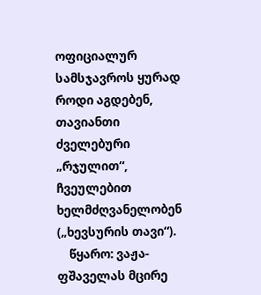ოფიციალურ სამსჯავროს ყურად როდი აგდებენ, თავიანთი ძველებური „რჯულით“, ჩვეულებით ხელმძღვანელობენ („ხევსურის თავი“).
    წყარო: ვაჟა-ფშაველას მცირე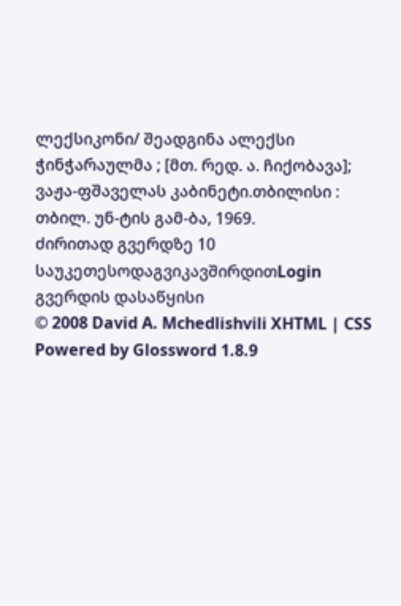ლექსიკონი/ შეადგინა ალექსი ჭინჭარაულმა ; [მთ. რედ. ა. ჩიქობავა]; ვაჟა-ფშაველას კაბინეტი.თბილისი : თბილ. უნ-ტის გამ-ბა, 1969.
ძირითად გვერდზე 10 საუკეთესოდაგვიკავშირდითLogin გვერდის დასაწყისი
© 2008 David A. Mchedlishvili XHTML | CSS Powered by Glossword 1.8.9